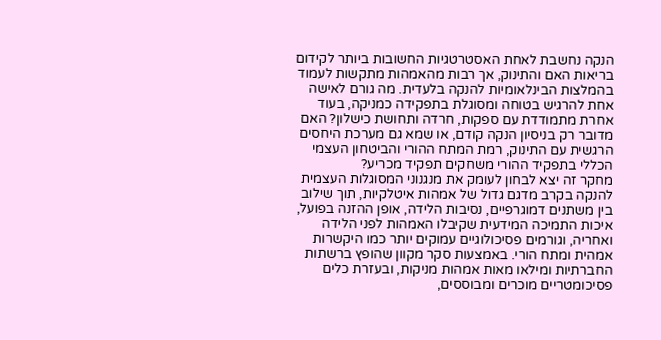הנקה נחשבת לאחת האסטרטגיות החשובות ביותר לקידום בריאות האם והתינוק, אך רבות מהאמהות מתקשות לעמוד בהמלצות הבינלאומיות להנקה בלעדית. מה גורם לאישה אחת להרגיש בטוחה ומסוגלת בתפקידה כמניקה, בעוד אחרת מתמודדת עם ספקות, חרדה ותחושת כישלון? האם מדובר רק בניסיון הנקה קודם, או שמא גם מערכת היחסים הרגשית עם התינוק, רמת המתח ההורי והביטחון העצמי הכללי בתפקיד ההורי משחקים תפקיד מכריע?
מחקר זה יצא לבחון לעומק את מנגנוני המסוגלות העצמית להנקה בקרב מדגם גדול של אמהות איטלקיות, תוך שילוב בין משתנים דמוגרפיים, נסיבות הלידה, אופן ההזנה בפועל, איכות התמיכה המידעית שקיבלו האמהות לפני הלידה ואחריה, וגורמים פסיכולוגיים עמוקים יותר כמו היקשרות אמהית ומתח הורי. באמצעות סקר מקוון שהופץ ברשתות החברתיות ומילאו מאות אמהות מניקות, ובעזרת כלים פסיכומטריים מוכרים ומבוססים,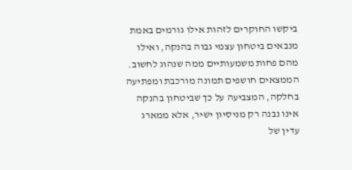ביקשו החוקרים לזהות אילו גורמים באמת מנבאים ביטחון עצמי גבוה בהנקה, ואילו מהם פחות משמעותיים ממה שנהוג לחשוב.
הממצאים חושפים תמונה מורכבת ומפתיעה בחלקה, המצביעה על כך שביטחון בהנקה אינו נבנה רק מניסיון ישיר, אלא ממארג עדין של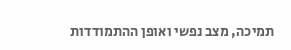תמיכה, מצב נפשי ואופן ההתמודדות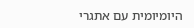היומיומית עם אתגרי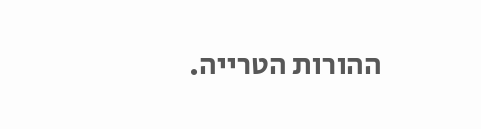ההורות הטרייה.